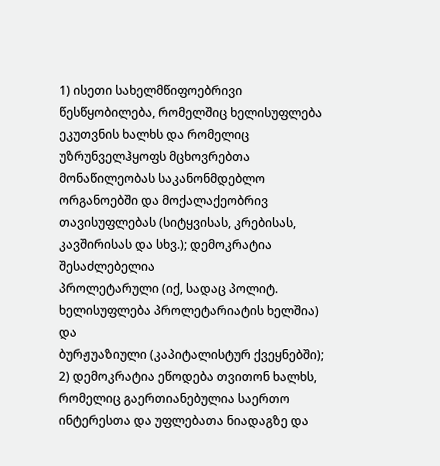1) ისეთი სახელმწიფოებრივი წესწყობილება, რომელშიც ხელისუფლება ეკუთვნის ხალხს და რომელიც უზრუნველჰყოფს მცხოვრებთა მონაწილეობას საკანონმდებლო ორგანოებში და მოქალაქეობრივ თავისუფლებას (სიტყვისას, კრებისას, კავშირისას და სხვ.); დემოკრატია შესაძლებელია
პროლეტარული (იქ, სადაც პოლიტ. ხელისუფლება პროლეტარიატის ხელშია) და
ბურჟუაზიული (კაპიტალისტურ ქვეყნებში);
2) დემოკრატია ეწოდება თვითონ ხალხს, რომელიც გაერთიანებულია საერთო ინტერესთა და უფლებათა ნიადაგზე და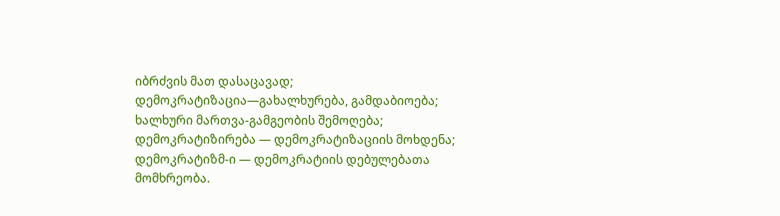იბრძვის მათ დასაცავად; დემოკრატიზაცია—გახალხურება, გამდაბიოება; ხალხური მართვა-გამგეობის შემოღება; დემოკრატიზირება — დემოკრატიზაციის მოხდენა; დემოკრატიზმ-ი — დემოკრატიის დებულებათა მომხრეობა.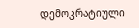დემოკრატიული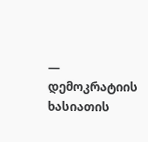— დემოკრატიის ხასიათის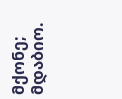მქონე; მდაბიო.